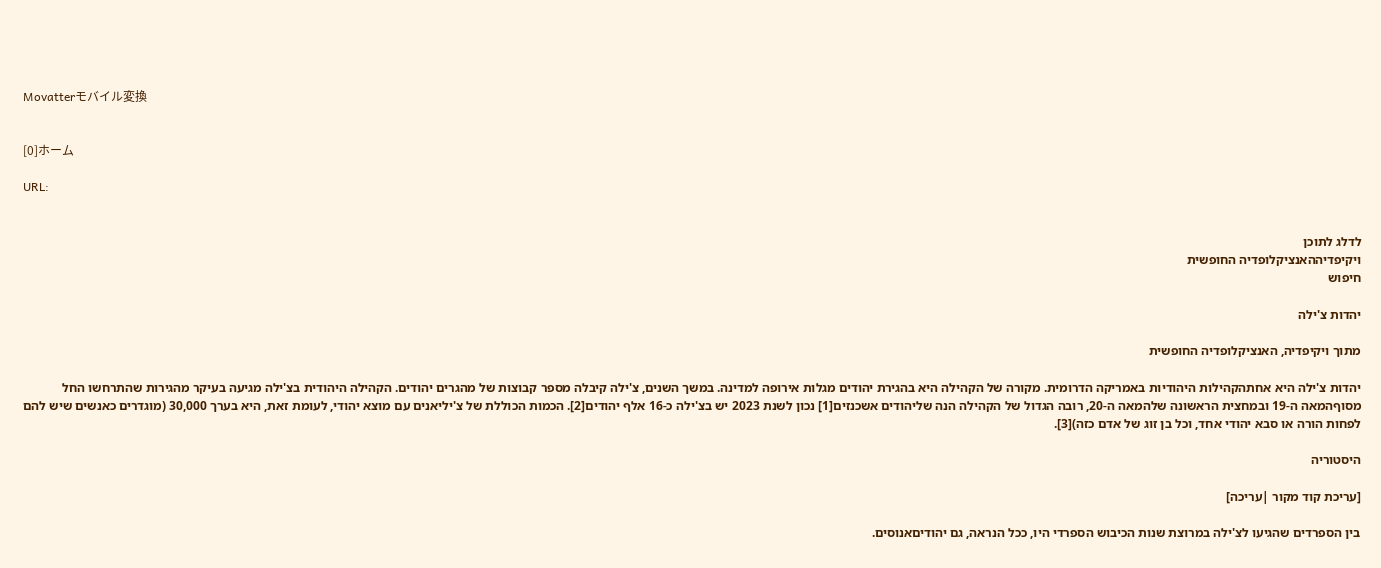Movatterモバイル変換


[0]ホーム

URL:


לדלג לתוכן
ויקיפדיההאנציקלופדיה החופשית
חיפוש

יהדות צ'ילה

מתוך ויקיפדיה, האנציקלופדיה החופשית

יהדות צ'ילה היא אחתהקהילות היהודיות באמריקה הדרומית. מקורה של הקהילה היא בהגירת יהודים מגלות אירופה למדינה. במשך השנים, צ'ילה קיבלה מספר קבוצות של מהגרים יהודים. הקהילה היהודית בצ'ילה מגיעה בעיקר מהגירות שהתרחשו החל מסוףהמאה ה-19 ובמחצית הראשונה שלהמאה ה-20, רובה הגדול של הקהילה הנה שליהודים אשכנזים[1] נכון לשנת 2023 יש בצ'ילה כ-16 אלף יהודים[2]. הכמות הכוללת של צ'יליאנים עם מוצא יהודי, לעומת זאת, היא בערך 30,000 (מוגדרים כאנשים שיש להם לפחות הורה או סבא יהודי אחד, וכל בן זוג של אדם כזה)[3].

היסטוריה

[עריכת קוד מקור |עריכה]

בין הספרדים שהגיעו לצ'ילה במרוצת שנות הכיבוש הספרדי היו, ככל הנראה, גם יהודיםאנוסים.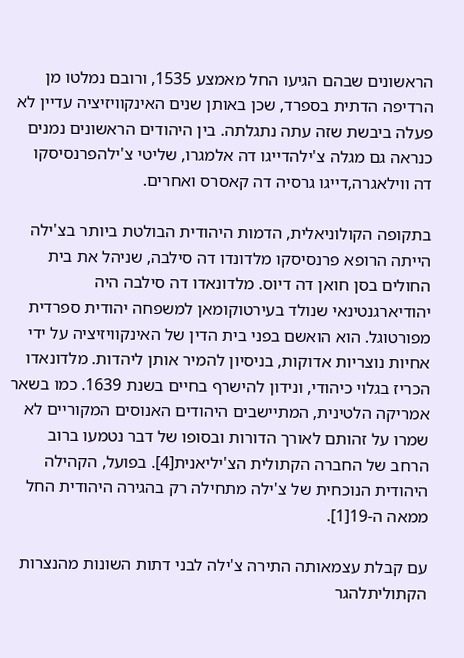הראשונים שבהם הגיעו החל מאמצע 1535, ורובם נמלטו מן הרדיפה הדתית בספרד, שכן באותן שנים האינקוויזיציה עדיין לא פעלה ביבשת שזה עתה נתגלתה. בין היהודים הראשונים נמנים כנראה גם מגלה צ'ילהדייגו דה אלמגרו, שליטי צ'ילהפרנסיסקו דה ווילאגרה,דייגו גרסיה דה קאסרס ואחרים.

בתקופה הקולוניאלית, הדמות היהודית הבולטת ביותר בצ'ילה הייתה הרופא פרנסיסקו מלדונדו דה סילבה, שניהל את בית החולים בסן חואן דה דיוס. מלדונאדו דה סילבה היה יהודיארגנטינאי שנולד בעירטוקומאן למשפחה יהודית ספרדית מפורטוגל. הוא הואשם בפני בית הדין של האינקוויזיציה על ידי אחיות נוצריות אדוקות, בניסיון להמיר אותן ליהדות. מלדונאדו הכריז בגלוי כיהודי, ונידון להישרף בחיים בשנת 1639. כמו בשאר אמריקה הלטינית, המתיישבים היהודים האנוסים המקוריים לא שמרו על זהותם לאורך הדורות ובסופו של דבר נטמעו ברוב הרחב של החברה הקתולית הצ'יליאנית[4]. בפועל, הקהילה היהודית הנוכחית של צ'ילה מתחילה רק בהגירה היהודית החל ממאה ה-19[1].

עם קבלת עצמאותה התירה צ'ילה לבני דתות השונות מהנצרות הקתוליתלהגר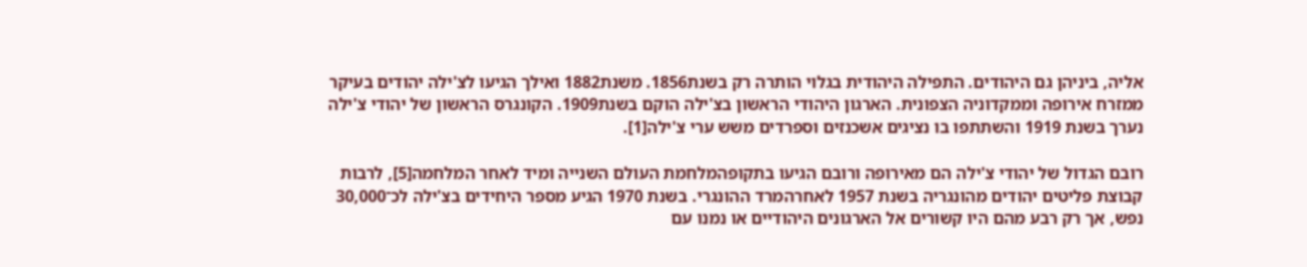אליה, ביניהן גם היהודים. התפילה היהודית בגלוי הותרה רק בשנת1856. משנת1882 ואילך הגיעו לצ'ילה יהודים בעיקר ממזרח אירופה וממקדוניה הצפונית. הארגון היהודי הראשון בצ'ילה הוקם בשנת1909. הקונגרס הראשון של יהודי צ'ילה נערך בשנת 1919 והשתתפו בו נציגים אשכנזים וספרדים משש ערי צ'ילה[1].

רובם הגדול של יהודי צ'ילה הם מאירופה ורובם הגיעו בתקופהמלחמת העולם השנייה ומיד לאחר המלחמה[5], לרבות קבוצת פליטים יהודים מהונגריה בשנת 1957 לאחרהמרד ההונגרי. בשנת 1970 הגיע מספר היחידים בצ'ילה לכ־30,000 נפש, אך רק רבע מהם היו קשורים אל הארגונים היהודיים או נמנו עם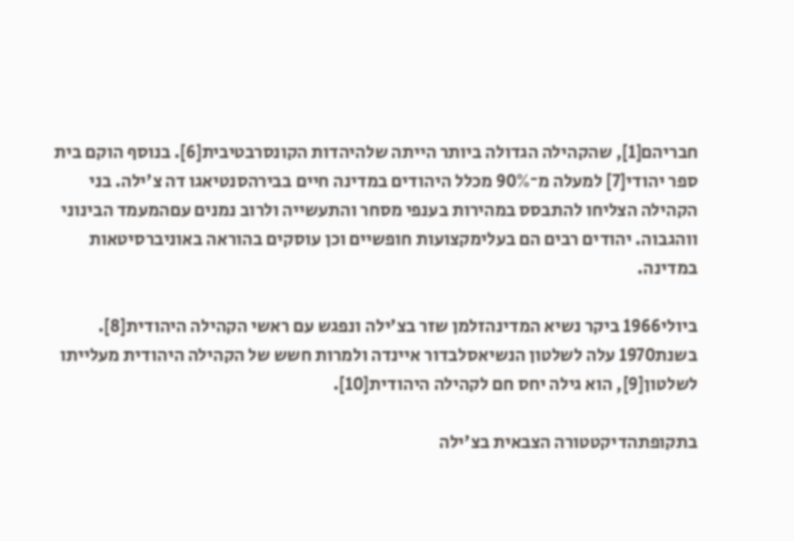חבריהם[1], שהקהילה הגדולה ביותר הייתה שלהיהדות הקונסרבטיבית[6]. בנוסף הוקם בית ספר יהודי[7] למעלה מ־90% מכלל היהודים במדינה חיים בבירהסנטיאגו דה צ'ילה. בני הקהילה הצליחו להתבסס במהירות בענפי מסחר והתעשייה ולרוב נמנים עםהמעמד הבינוני ווהגבוה. יהודים רבים הם בעלימקצועות חופשיים וכן עוסקים בהוראה באוניברסיטאות במדינה.

ביולי1966 ביקר נשיא המדינהזלמן שזר בצ'ילה ונפגש עם ראשי הקהילה היהודית[8]. בשנת1970 עלה לשלטון הנשיאסלבדור איינדה ולמרות חשש של הקהילה היהודית מעלייתו לשלטון[9], הוא גילה יחס חם לקהילה היהודית[10].

בתקופתהדיקטטורה הצבאית בצ'ילה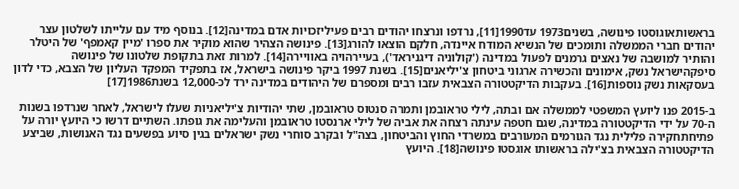בראשותאוגוסטו פינושה, בשנים1973 עד1990[11], נרדפו ונרצחו יהודים רבים פעיליזכויות אדם במדינה[12]. בנוסף מיד עם עלייתו לשלטון עצר יהודים חברי הממשלה ותומכים של הנשיא המודח איינדה, חלקם הוצאו להורג[13]. פינושה הצהיר שהוא מוקיר את ספרו 'מיין קאמפף' של היטלר והותיר למושבה של נאצים גרמנים לפעול במדינה ('קולוניה דיגניראד'), בעיירהויה באוויירה[14]. למרות זאת בתקופת שלטונו של פינושה סיפקהישראל נשק, אימונים והכשירה ארגוני ביטחון צ'יליאנים[15]. בשנת 1997 ביקר פינושה בישראל, אז בתפקיד המפקד העליון של הצבא, כדי לדון בעסקאות נשק נוספות[16]. בעקבות הדיקטטורה הצבאית עזבו רבים ומספרם של היהודים במדינה ירד לכ-12,000 בשנת1986[17]

ב-2015 פנו ליועץ המשפטי לממשלה אם ובתה, לילי טראובמן ותמרה סנטוס טראובמן, שתי יהודיות צ'יליאניות שעלו לישראל, לאחר שנרדפו בשנות ה-70 על ידי הדיקטטורה במדינה, שגם חטפה עינתה רצחה את אביה של לילי ארנסטו טראובמן והעלימה את גופתו. השתיים דרשו כי היועץ יורה על פתיחתחקירה פלילית נגד הגורמים המעורבים במשרדי החוץ והביטחון, בצה"ל ובקרב סוחרי נשק ישראלים בגין סיוע בפשעים נגד האנושות, שביצע הדיקטטורה הצבאית בצ'ילה בראשותו אוגסטו פינושה[18]. היועץ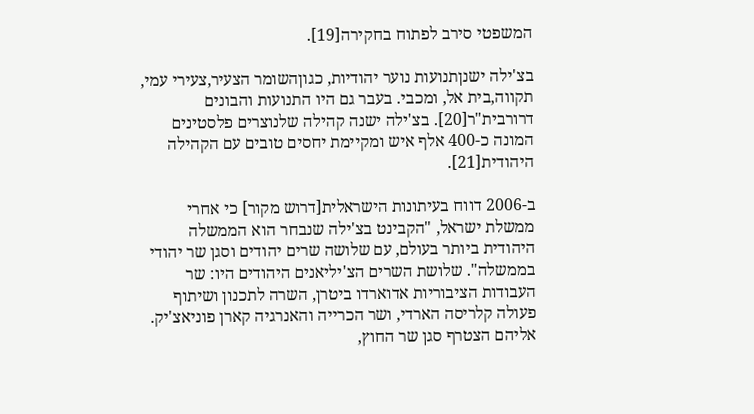המשפטי סירב לפתוח בחקירה[19].

בצ'ילה ישנןתנועות נוער יהודיות, כגוןהשומר הצעיר,צעירי עמי, תקווה,בית אל, ומכבי. בעבר גם היו התנועות והבונים דרורבית"ר[20]. בצ'ילה ישנה קהילה שלנוצרים פלסטינים המונה כ-400 אלף איש ומקיימת יחסים טובים עם הקהילה היהודית[21].

ב-2006 דווח בעיתונות הישראלית[דרוש מקור] כי אחרי ממשלת ישראל, "הקבינט בצ'ילה שנבחר הוא הממשלה היהודית ביותר בעולם, עם שלושה שרים יהודים וסגן שר יהודי בממשלה". שלושת השרים הצ'יליאנים היהודים היו: שר העבודות הציבוריות אדוארדו ביטרן, השרה לתכנון ושיתוף פעולה קלריסה הארדי, ושר הכרייה והאנרגיה קארן פוניאצ'יק. אליהם הצטרף סגן שר החוץ,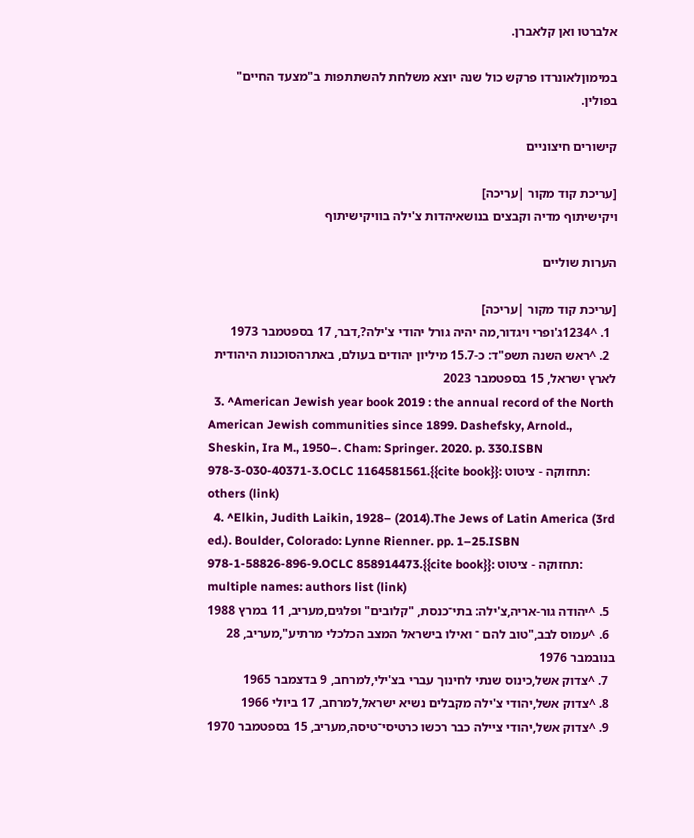אלברטו ואן קלאברן.

במימוןלאונרדו פרקש כול שנה יוצא משלחת להשתתפות ב"מצעד החיים" בפולין.

קישורים חיצוניים

[עריכת קוד מקור |עריכה]
ויקישיתוף מדיה וקבצים בנושאיהדות צ'ילה בוויקישיתוף

הערות שוליים

[עריכת קוד מקור |עריכה]
  1. ^1234ג'ופרי ויגדור,מה יהיה גורל יהודי צ'ילה?,דבר, 17 בספטמבר 1973
  2. ^ראש השנה תשפ"ד: כ-15.7 מיליון יהודים בעולם, באתרהסוכנות היהודית לארץ ישראל, 15 בספטמבר 2023
  3. ^American Jewish year book 2019 : the annual record of the North American Jewish communities since 1899. Dashefsky, Arnold., Sheskin, Ira M., 1950–. Cham: Springer. 2020. p. 330.ISBN 978-3-030-40371-3.OCLC 1164581561.{{cite book}}: תחזוקה - ציטוט: others (link)
  4. ^Elkin, Judith Laikin, 1928– (2014).The Jews of Latin America (3rd ed.). Boulder, Colorado: Lynne Rienner. pp. 1–25.ISBN 978-1-58826-896-9.OCLC 858914473.{{cite book}}: תחזוקה - ציטוט: multiple names: authors list (link)
  5. ^יהודה גור-אריה,צ'ילה: בתי־כנסת, "קלובים" ופלגים,מעריב, 11 במרץ 1988
  6. ^עמוס לבב,"טוב להם ־ ואילו בישראל המצב הכלכלי מרתיע",מעריב, 28 בנובמבר 1976
  7. ^צדוק אשל,כינוס שנתי לחינוך עברי בצ'ילי,למרחב, 9 בדצמבר 1965
  8. ^צדוק אשל,יהודי צ'ילה מקבלים נשיא ישראל,למרחב, 17 ביולי 1966
  9. ^צדוק אשל,יהודי ציילה כבר רכשו כרטיסי־טיסה,מעריב, 15 בספטמבר 1970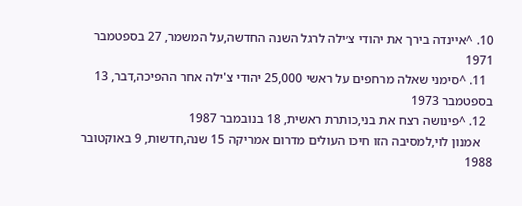10. ^איינדה בירך את יהודי צ׳ילה לרגל השנה החדשה,על המשמר, 27 בספטמבר 1971
  11. ^סימני שאלה מרחפים על ראשי 25,000 יהודי צ'ילה אחר ההפיכה,דבר, 13 בספטמבר 1973
  12. ^פינושה רצח את בני,כותרת ראשית, 18 בנובמבר 1987
    אמנון לוי,למסיבה הזו חיכו העולים מדרום אמריקה 15 שנה,חדשות, 9 באוקטובר 1988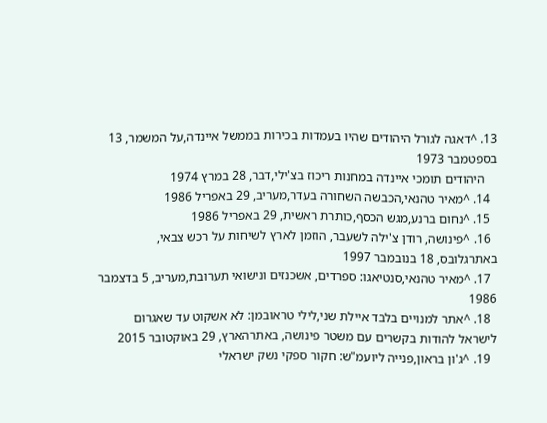13. ^דאגה לגורל היהודים שהיו בעמדות בכירות בממשל איינדה,על המשמר, 13 בספטמבר 1973
    היהודים תומכי איינדה במחנות ריכוז בצ'ילי,דבר, 28 במרץ 1974
  14. ^מאיר טהנאי,הכבשה השחורה בעדר,מעריב, 29 באפריל 1986
  15. ^נחום ברנע,מגש הכסף,כותרת ראשית, 29 באפריל 1986
  16. ^פינושה, רודן צ'ילה לשעבר, הוזמן לארץ לשיחות על רכש צבאי, באתרגלובס, 18 בנובמבר 1997
  17. ^מאיר טהנאי,סנטיאגו: ספרדים, אשכנזים ונישואי תערובת,מעריב, 5 בדצמבר 1986
  18. ^אתר למנויים בלבד איילת שני,לילי טראובמן: לא אשקוט עד שאגרום לישראל להודות בקשרים עם משטר פינושה, באתרהארץ, 29 באוקטובר 2015
  19. ^ג'ון בראון,פנייה ליועמ"ש: חקור ספקי נשק ישראלי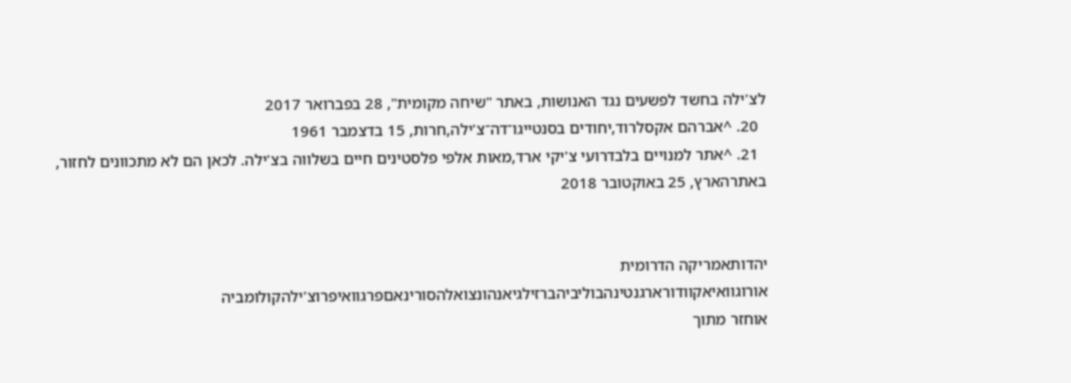לצ'ילה בחשד לפשעים נגד האנושות, באתר "שיחה מקומית", 28 בפברואר 2017
  20. ^אברהם אקסלרוד,יחודים בסנטייגו־דה־צ'ילה,חרות, 15 בדצמבר 1961
  21. ^אתר למנויים בלבדרועי צ'יקי ארד,מאות אלפי פלסטינים חיים בשלווה בצ'ילה. לכאן הם לא מתכוונים לחזור, באתרהארץ, 25 באוקטובר 2018


יהדותאמריקה הדרומית
אורוגוואיאקוודורארגנטינהבוליביהברזילגיאנהונצואלהסורינאםפרגוואיפרוצ'ילהקולומביה
אוחזר מתוך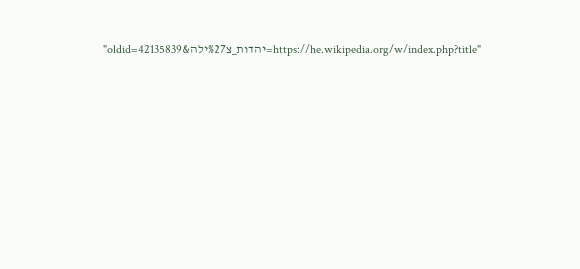"https://he.wikipedia.org/w/index.php?title=יהדות_צ%27ילה&oldid=42135839"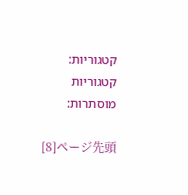קטגוריות:
קטגוריות מוסתרות:

[8]ページ先頭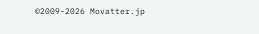©2009-2026 Movatter.jp